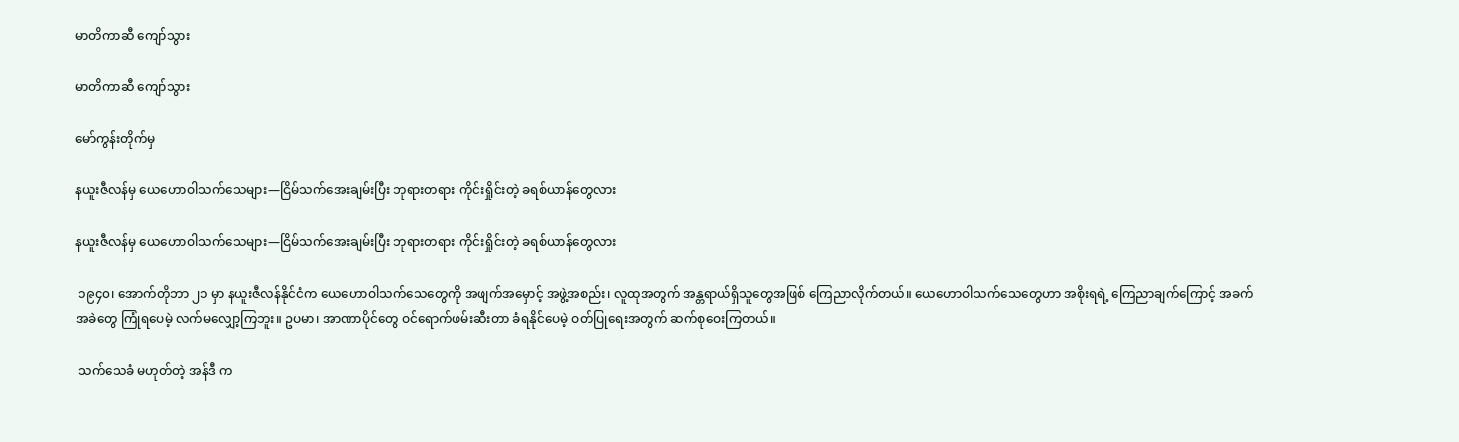မာတိကာဆီ ကျော်သွား

မာတိကာဆီ ကျော်သွား

မော်ကွန်းတိုက်မှ

နယူးဇီလန်မှ ယေဟောဝါသက်သေများ—ငြိမ်သက်အေးချမ်းပြီး ဘုရားတရား ကိုင်းရှိုင်းတဲ့ ခရစ်ယာန်တွေလား

နယူးဇီလန်မှ ယေဟောဝါသက်သေများ—ငြိမ်သက်အေးချမ်းပြီး ဘုရားတရား ကိုင်းရှိုင်းတဲ့ ခရစ်ယာန်တွေလား

 ၁၉၄၀၊ အောက်တိုဘာ ၂၁ မှာ နယူးဇီလန်နိုင်ငံက ယေဟောဝါသက်သေတွေကို အဖျက်အမှောင့် အဖွဲ့အစည်း၊ လူထုအတွက် အန္တရာယ်ရှိသူတွေအဖြစ် ကြေညာလိုက်တယ်။ ယေဟောဝါသက်သေတွေဟာ အစိုးရရဲ့ ကြေညာချက်ကြောင့် အခက်အခဲတွေ ကြုံရပေမဲ့ လက်မလျှော့ကြဘူး။ ဥပမာ၊ အာဏာပိုင်တွေ ဝင်ရောက်ဖမ်းဆီးတာ ခံရနိုင်ပေမဲ့ ဝတ်ပြုရေးအတွက် ဆက်စုဝေးကြတယ်။

 သက်သေခံ မဟုတ်တဲ့ အန်ဒီ က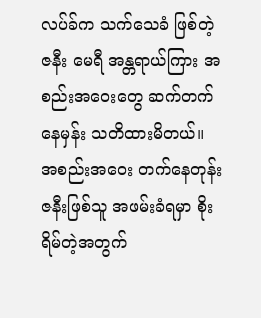လပ်ခ်က သက်သေခံ ဖြစ်တဲ့ ဇနီး မေရီ အန္တရာယ်ကြား အစည်းအဝေးတွေ ဆက်တက်နေမှန်း သတိထားမိတယ်။ အစည်းအဝေး တက်နေတုန်း ဇနီးဖြစ်သူ အဖမ်းခံရမှာ စိုးရိမ်တဲ့အတွက်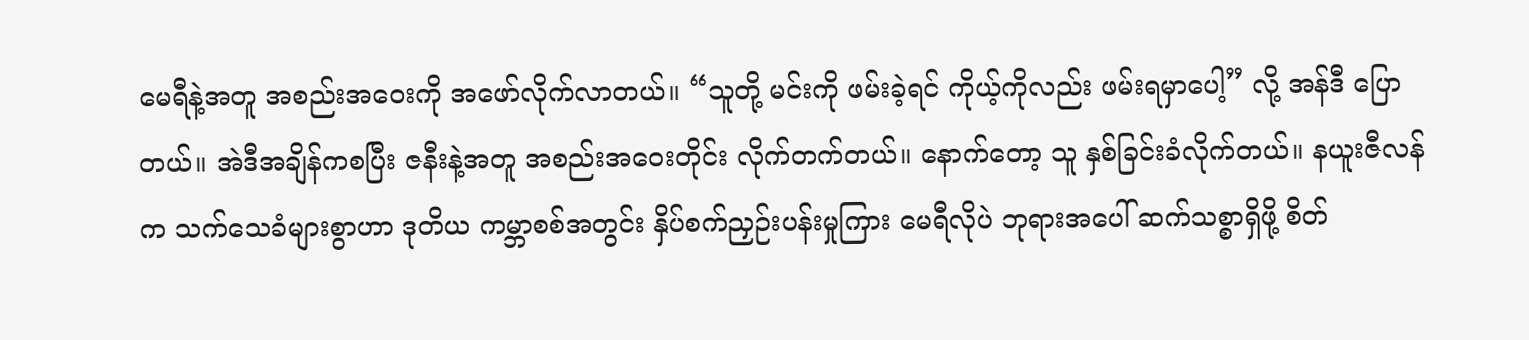မေရီနဲ့အတူ အစည်းအဝေးကို အဖော်လိုက်လာတယ်။ “သူတို့ မင်းကို ဖမ်းခဲ့ရင် ကိုယ့်ကိုလည်း ဖမ်းရမှာပေါ့” လို့ အန်ဒီ ပြောတယ်။ အဲဒီအချိန်ကစပြီး ဇနီးနဲ့အတူ အစည်းအဝေးတိုင်း လိုက်တက်တယ်။ နောက်တော့ သူ နှစ်ခြင်းခံလိုက်တယ်။ နယူးဇီလန်က သက်သေခံများစွာဟာ ဒုတိယ ကမ္ဘာစစ်အတွင်း နှိပ်စက်ညှဉ်းပန်းမှုကြား မေရီလိုပဲ ဘုရားအပေါ် ဆက်သစ္စာရှိဖို့ စိတ်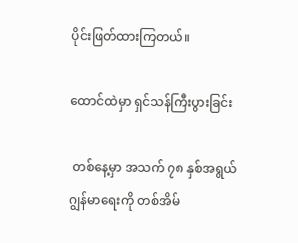ပိုင်းဖြတ်ထားကြတယ်။

ထောင်ထဲမှာ ရှင်သန်ကြီးပွားခြင်း

 တစ်နေ့မှာ အသက် ၇၈ နှစ်အရွယ် ဂျွန်မာရေးကို တစ်အိမ်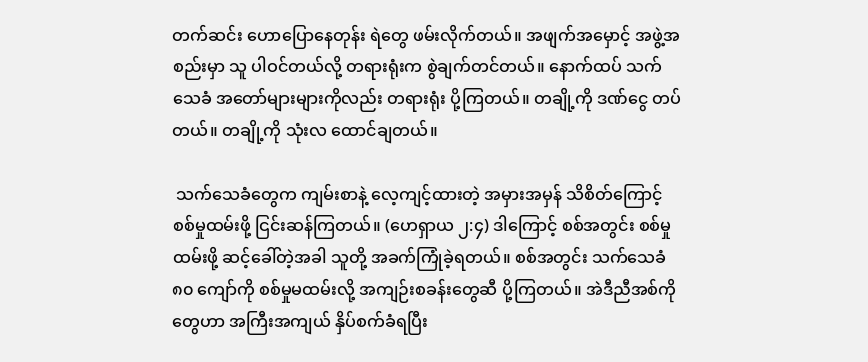တက်ဆင်း ဟောပြောနေတုန်း ရဲတွေ ဖမ်းလိုက်တယ်။ အဖျက်အမှောင့် အဖွဲ့အစည်းမှာ သူ ပါဝင်တယ်လို့ တရားရုံးက စွဲချက်တင်တယ်။ နောက်ထပ် သက်သေခံ အတော်များများကိုလည်း တရားရုံး ပို့ကြတယ်။ တချို့ကို ဒဏ်ငွေ တပ်တယ်။ တချို့ကို သုံးလ ထောင်ချတယ်။

 သက်သေခံတွေက ကျမ်းစာနဲ့ လေ့ကျင့်ထားတဲ့ အမှားအမှန် သိစိတ်ကြောင့် စစ်မှုထမ်းဖို့ ငြင်းဆန်ကြတယ်။ (ဟေရှာယ ၂:၄) ဒါကြောင့် စစ်အတွင်း စစ်မှုထမ်းဖို့ ဆင့်ခေါ်တဲ့အခါ သူတို့ အခက်ကြုံခဲ့ရတယ်။ စစ်အတွင်း သက်သေခံ ၈၀ ကျော်ကို စစ်မှုမထမ်းလို့ အကျဉ်းစခန်းတွေဆီ ပို့ကြတယ်။ အဲဒီညီအစ်ကိုတွေဟာ အကြီးအကျယ် နှိပ်စက်ခံရပြီး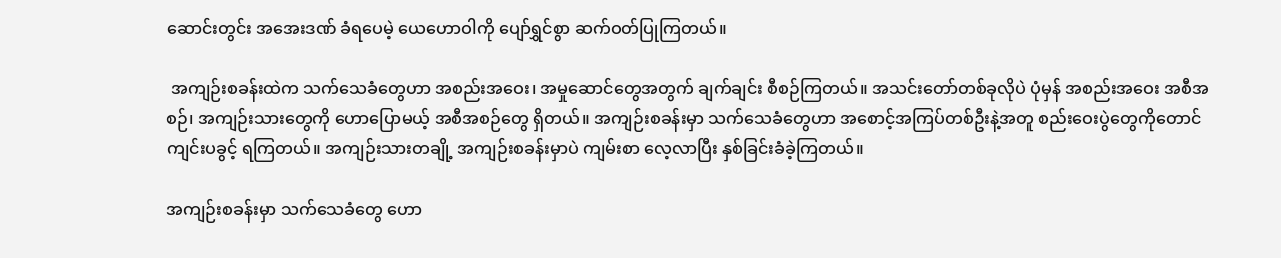ဆောင်းတွင်း အအေးဒဏ် ခံရပေမဲ့ ယေဟောဝါကို ပျော်ရွှင်စွာ ဆက်ဝတ်ပြုကြတယ်။

 အကျဉ်းစခန်းထဲက သက်သေခံတွေဟာ အစည်းအဝေး၊ အမှုဆောင်တွေအတွက် ချက်ချင်း စီစဉ်ကြတယ်။ အသင်းတော်တစ်ခုလိုပဲ ပုံမှန် အစည်းအဝေး အစီအစဉ်၊ အကျဉ်းသားတွေကို ဟောပြောမယ့် အစီအစဉ်တွေ ရှိတယ်။ အကျဉ်းစခန်းမှာ သက်သေခံတွေဟာ အစောင့်အကြပ်တစ်ဦးနဲ့အတူ စည်းဝေးပွဲတွေကိုတောင် ကျင်းပခွင့် ရကြတယ်။ အကျဉ်းသားတချို့ အကျဉ်းစခန်းမှာပဲ ကျမ်းစာ လေ့လာပြီး နှစ်ခြင်းခံခဲ့ကြတယ်။

အကျဉ်းစခန်းမှာ သက်သေခံတွေ ဟော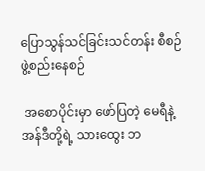ပြောသွန်သင်ခြင်းသင်တန်း စီစဉ်ဖွဲ့စည်းနေစဉ်

 အစောပိုင်းမှာ ဖော်ပြတဲ့ မေရီနဲ့ အန်ဒီတို့ရဲ့ သားထွေး ဘ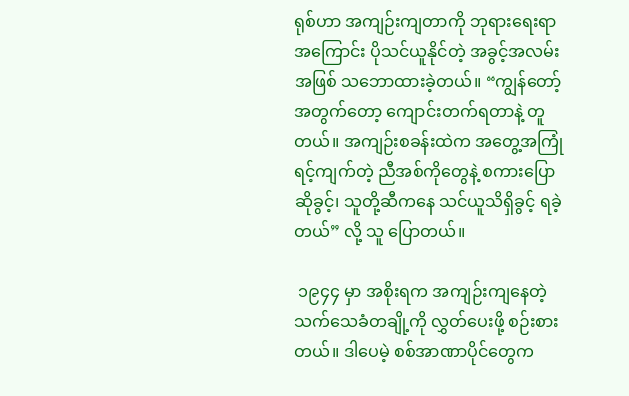ရုစ်ဟာ အကျဉ်းကျတာကို ဘုရားရေးရာအကြောင်း ပိုသင်ယူနိုင်တဲ့ အခွင့်အလမ်းအဖြစ် သဘောထားခဲ့တယ်။ “ကျွန်တော့်အတွက်တော့ ကျောင်းတက်ရတာနဲ့ တူတယ်။ အကျဉ်းစခန်းထဲက အတွေ့အကြုံ ရင့်ကျက်တဲ့ ညီအစ်ကိုတွေနဲ့ စကားပြောဆိုခွင့်၊ သူတို့ဆီကနေ သင်ယူသိရှိခွင့် ရခဲ့တယ်” လို့ သူ ပြောတယ်။

 ၁၉၄၄ မှာ အစိုးရက အကျဉ်းကျနေတဲ့ သက်သေခံတချို့ကို လွှတ်ပေးဖို့ စဉ်းစားတယ်။ ဒါပေမဲ့ စစ်အာဏာပိုင်တွေက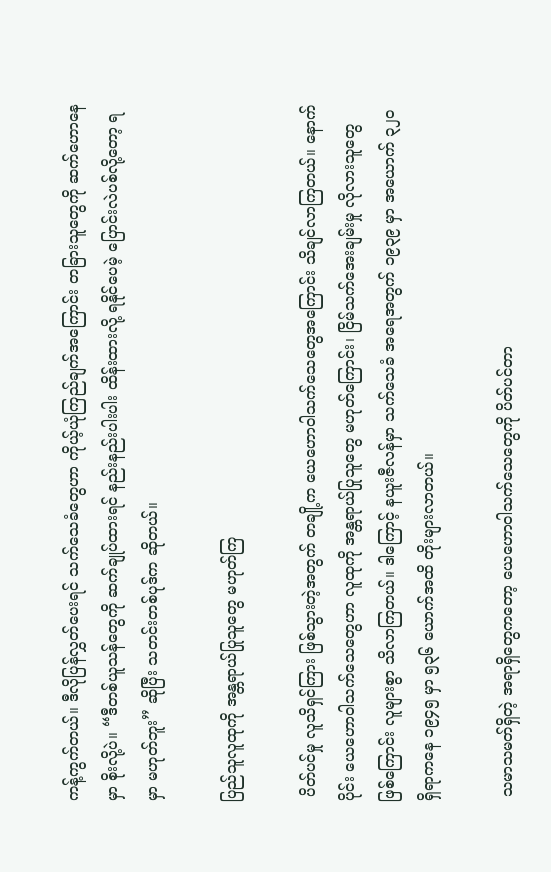ကန့်ကွက်တယ်။ ဒီလိုပြန်လွှတ်ပေးရင် သက်သေခံတွေဟာ ကိုယ့်ယုံကြည်ချက်အကြောင်း တခြားသူတွေကို ဆက်ဟောနေမှာ စိုးလို့ပဲ။ “ဒီတစ်ယူသန်တွေကို ဆက်ချုပ်ထားရင် နည်းနည်းပါးပါး ထိန်းထားလို့ ရနိုင်ပေမဲ့ ပြောင်းလဲပစ်လို့တော့ ရမှာ မဟုတ်ဘူး” ဆိုပြီး သတင်းတစ်ပုဒ်က ဆိုတယ်။

ပြည်သူလူထုကို အန္တရာယ်ပြုသူတွေ မဟုတ်ကြ

 ပိတ်ပင်မှု လူသိရှင်ကြား ဖြစ်သွားတဲ့အတွက် တချို့က ယေဟောဝါသက်သေတွေအကြောင်း သိချင်လာကြတယ်။ နောက်ပိုင်း ယေဟောဝါသက်သေတွေဟာ လူထုကို အန္တရာယ်ပြုသူတွေ မဟုတ်ကြောင်း၊ ငြိမ်သက်အေးချမ်းမှု လိုလားသူတွေ ဖြစ်ကြောင်း လူများစွာ သိလာကြတယ်။ ဒါကြောင့် နယူးဇီလန်မှာ သက်သေခံ အရေအတွက် ၁၉၃၉ မှာ အယောက် ၃၂၀ ရှိရာကနေ ၁၉၄၅ မှာ ၅၃၆ ယောက်အထိ တိုးများလာတယ်။

 သမာသမတ်ရှိတဲ့ အရာရှိတွေကတော့ ယေဟောဝါသက်သေတွေကို ပိတ်ပင်တာ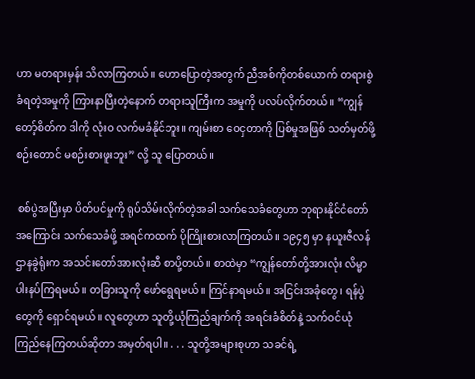ဟာ မတရားမှန်း သိလာကြတယ်။ ဟောပြောတဲ့အတွက် ညီအစ်ကိုတစ်ယောက် တရားစွဲခံရတဲ့အမှုကို ကြားနာပြီးတဲ့နောက် တရားသူကြီးက အမှုကို ပလပ်လိုက်တယ်။ “ကျွန်တော့်စိတ်က ဒါကို လုံးဝ လက်မခံနိုင်ဘူး။ ကျမ်းစာ ဝေငှတာကို ပြစ်မှုအဖြစ် သတ်မှတ်ဖို့ စဉ်းတောင် မစဉ်းစားဖူးဘူး” လို့ သူ ပြောတယ်။

 စစ်ပွဲအပြီးမှာ ပိတ်ပင်မှုကို ရုပ်သိမ်းလိုက်တဲ့အခါ သက်သေခံတွေဟာ ဘုရားနိုင်ငံတော်အကြောင်း သက်သေခံဖို့ အရင်ကထက် ပိုကြိုးစားလာကြတယ်။ ၁၉၄၅ မှာ နယူးဇီလန် ဌာနခွဲရုံးက အသင်းတော်အားလုံးဆီ စာပို့တယ်။ စာထဲမှာ “ကျွန်တော်တို့အားလုံး လိမ္မာပါးနပ်ကြရမယ်။ တခြားသူကို ဖော်ရွေရမယ်။ ကြင်နာရမယ်။ အငြင်းအခုံတွေ၊ ရန်ပွဲတွေကို ရှောင်ရမယ်။ လူတွေဟာ သူတို့ယုံကြည်ချက်ကို အရင်းခံစိတ်နဲ့ သက်ဝင်ယုံကြည်နေကြတယ်ဆိုတာ အမှတ်ရပါ။ . . . သူတို့အများစုဟာ သခင်ရဲ့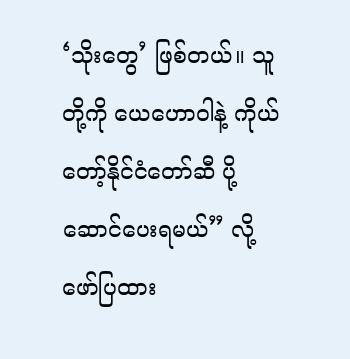‘သိုးတွေ’ ဖြစ်တယ်။ သူတို့ကို ယေဟောဝါနဲ့ ကိုယ်တော့်နိုင်ငံတော်ဆီ ပို့ဆောင်ပေးရမယ်” လို့ ဖော်ပြထား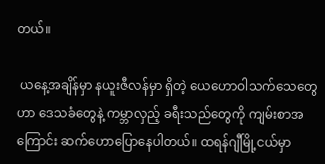တယ်။

 ယနေ့အချိန်မှာ နယူးဇီလန်မှာ ရှိတဲ့ ယေဟောဝါသက်သေတွေဟာ ဒေသခံတွေနဲ့ ကမ္ဘာလှည့် ခရီးသည်တွေကို ကျမ်းစာအကြောင်း ဆက်ဟောပြောနေပါတယ်။ ထရန်ဂျီမြို့ငယ်မှာ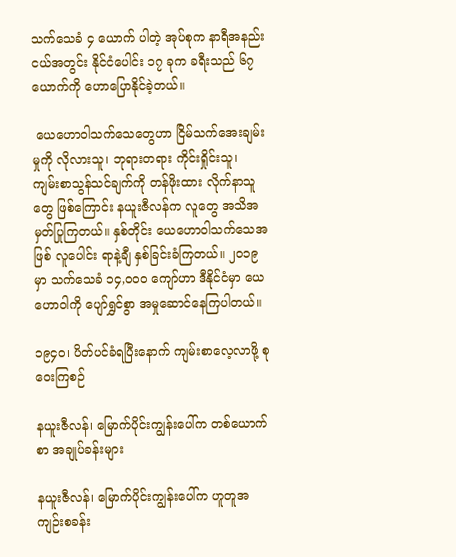သက်သေခံ ၄ ယောက် ပါတဲ့ အုပ်စုက နာရီအနည်းငယ်အတွင်း နိုင်ငံပေါင်း ၁၇ ခုက ခရီးသည် ၆၇ ယောက်ကို ဟောပြောနိုင်ခဲ့တယ်။

 ယေဟောဝါသက်သေတွေဟာ ငြိမ်သက်အေးချမ်းမှုကို လိုလားသူ၊ ဘုရားတရား ကိုင်းရှိုင်းသူ၊ ကျမ်းစာသွန်သင်ချက်ကို တန်ဖိုးထား လိုက်နာသူတွေ ဖြစ်ကြောင်း နယူးဇီလန်က လူတွေ အသိအမှတ်ပြုကြတယ်။ နှစ်တိုင်း ယေဟောဝါသက်သေအဖြစ် လူပေါင်း ရာနဲ့ချီ နှစ်ခြင်းခံကြတယ်။ ၂၀၁၉ မှာ သက်သေခံ ၁၄,၀၀၀ ကျော်ဟာ ဒီနိုင်ငံမှာ ယေဟောဝါကို ပျော်ရွှင်စွာ အမှုဆောင်နေကြပါတယ်။

၁၉၄၀၊ ပိတ်ပင်ခံရပြီးနောက် ကျမ်းစာလေ့လာဖို့ စုဝေးကြစဉ်

နယူးဇီလန်၊ မြောက်ပိုင်းကျွန်းပေါ်က တစ်ယောက်စာ အချုပ်ခန်းများ

နယူးဇီလန်၊ မြောက်ပိုင်းကျွန်းပေါ်က ဟူတူအကျဉ်းစခန်း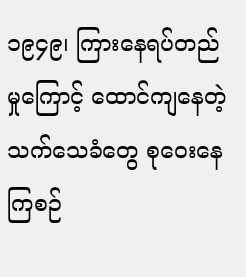၁၉၄၉၊ ကြားနေရပ်တည်မှုကြောင့် ထောင်ကျနေတဲ့ သက်သေခံတွေ စုဝေးနေကြစဉ်